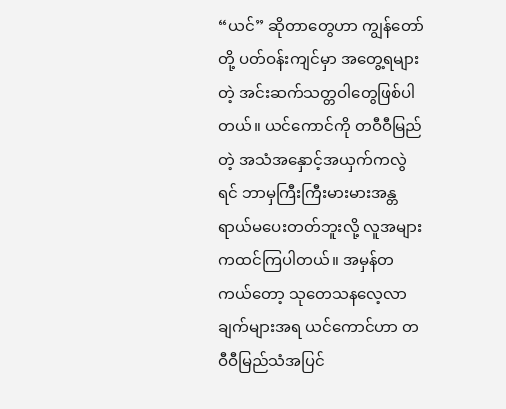“ယင်” ဆိုတာတွေဟာ ကျွန်တော်တို့ ပတ်ဝန်းကျင်မှာ အတွေ့ရများတဲ့ အင်းဆက်သတ္တဝါတွေဖြစ်ပါတယ်။ ယင်ကောင်ကို တဝီဝီမြည်တဲ့ အသံအနှောင့်အယှက်ကလွဲရင် ဘာမှကြီးကြီးမားမားအန္တရာယ်မပေးတတ်ဘူးလို့ လူအများကထင်ကြပါတယ်။ အမှန်တကယ်တော့ သုတေသနလေ့လာချက်များအရ ယင်ကောင်ဟာ တဝီဝီမြည်သံအပြင်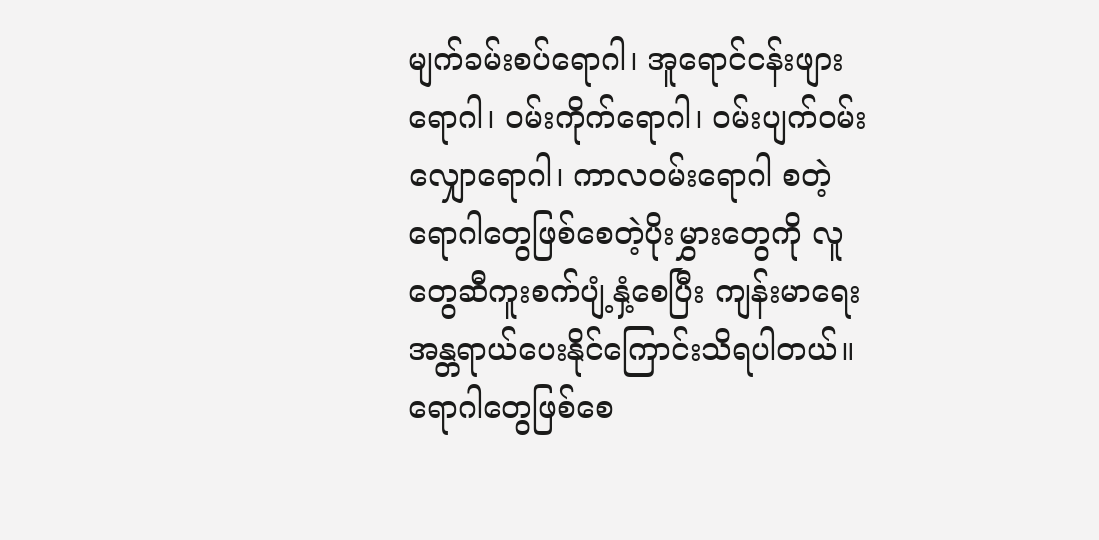မျက်ခမ်းစပ်ရောဂါ၊ အူရောင်ငန်းဖျားရောဂါ၊ ဝမ်းကိုက်ရောဂါ၊ ဝမ်းပျက်ဝမ်းလျှောရောဂါ၊ ကာလဝမ်းရောဂါ စတဲ့ ရောဂါတွေဖြစ်စေတဲ့ပိုးမွှားတွေကို လူတွေဆီကူးစက်ပျံ့နှံ့စေပြီး ကျန်းမာရေးအန္တရာယ်ပေးနိုင်ကြောင်းသိရပါတယ်။ ရောဂါတွေဖြစ်စေ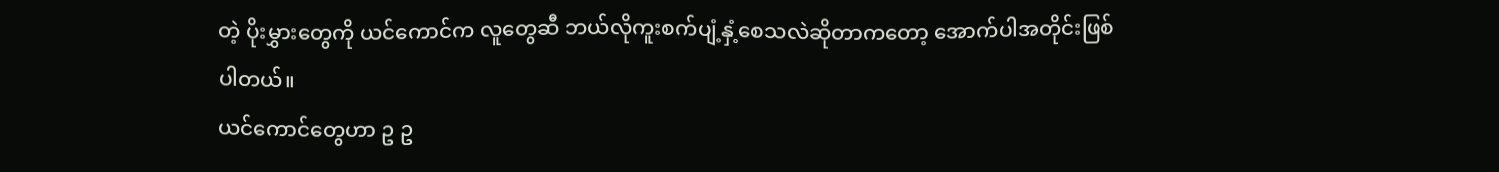တဲ့ ပိုးမွှားတွေကို ယင်ကောင်က လူတွေဆီ ဘယ်လိုကူးစက်ပျံ့နှံ့စေသလဲဆိုတာကတော့ အောက်ပါအတိုင်းဖြစ်ပါတယ်။
ယင်ကောင်တွေဟာ ဥ ဥ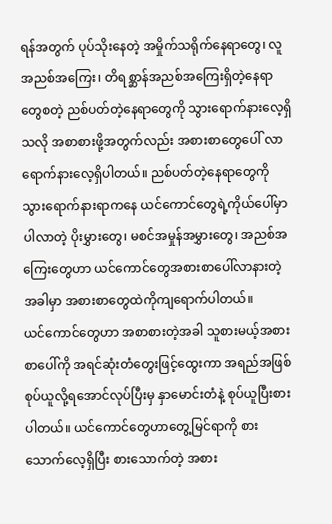ရန်အတွက် ပုပ်သိုးနေတဲ့ အမှိုက်သရိုက်နေရာတွေ၊ လူအညစ်အကြေး၊ တိရစ္ဆာန်အညစ်အကြေးရှိတဲ့နေရာတွေစတဲ့ ညစ်ပတ်တဲ့နေရာတွေကို သွားရောက်နားလေ့ရှိသလို အစာစားဖို့အတွက်လည်း အစားစာတွေပေါ် လာရောက်နားလေ့ရှိပါတယ်။ ညစ်ပတ်တဲ့နေရာတွေကို သွားရောက်နားရာကနေ ယင်ကောင်တွေရဲ့ကိုယ်ပေါ်မှာပါလာတဲ့ ပိုးမွှားတွေ၊ မစင်အမှုန်အမွှားတွေ၊ အညစ်အကြေးတွေဟာ ယင်ကောင်တွေအစားစာပေါ်လာနားတဲ့အခါမှာ အစားစာတွေထဲကိုကျရောက်ပါတယ်။
ယင်ကောင်တွေဟာ အစာစားတဲ့အခါ သူစားမယ့်အစားစာပေါ်ကို အရင်ဆုံးတံတွေးဖြင့်ထွေးကာ အရည်အဖြစ် စုပ်ယူလို့ရအောင်လုပ်ပြီးမှ နှာမောင်းတံနဲ့ စုပ်ယူပြီးစားပါတယ်။ ယင်ကောင်တွေဟာတွေ့မြင်ရာကို စားသောက်လေ့ရှိပြီး စားသောက်တဲ့ အစား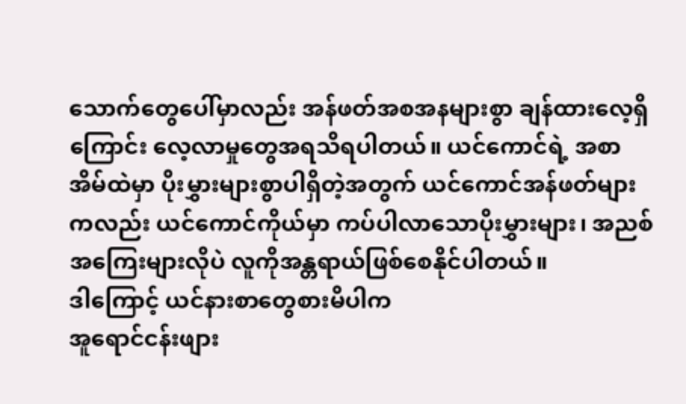သောက်တွေပေါ်မှာလည်း အန်ဖတ်အစအနများစွာ ချန်ထားလေ့ရှိကြောင်း လေ့လာမှုတွေအရသိရပါတယ်။ ယင်ကောင်ရဲ့ အစာအိမ်ထဲမှာ ပိုးမွှားများစွာပါရှိတဲ့အတွက် ယင်ကောင်အန်ဖတ်များကလည်း ယင်ကောင်ကိုယ်မှာ ကပ်ပါလာသောပိုးမွှားများ၊ အညစ်အကြေးများလိုပဲ လူကိုအန္တရာယ်ဖြစ်စေနိုင်ပါတယ်။
ဒါကြောင့် ယင်နားစာတွေစားမိပါက
အူရောင်ငန်းဖျား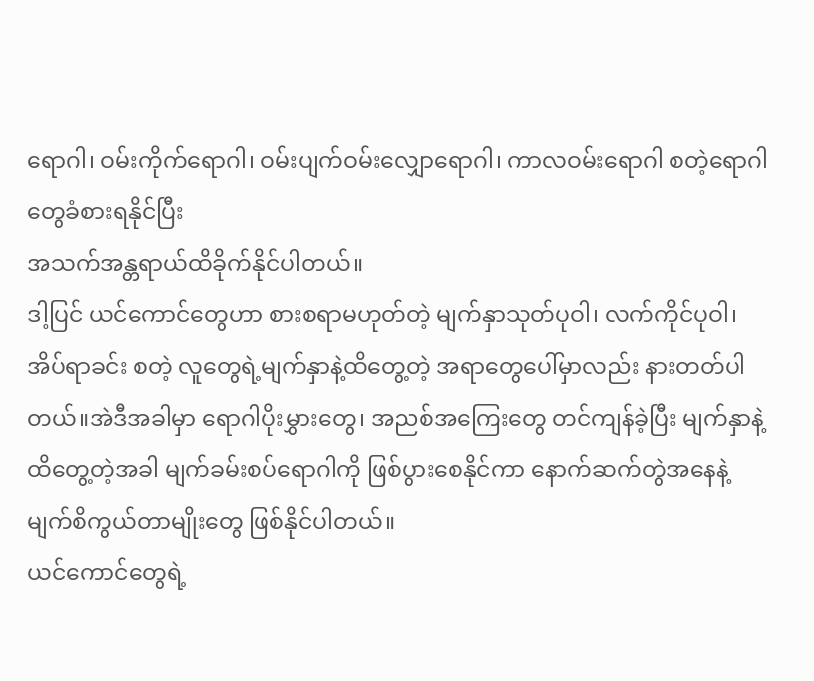ရောဂါ၊ ဝမ်းကိုက်ရောဂါ၊ ဝမ်းပျက်ဝမ်းလျှောရောဂါ၊ ကာလဝမ်းရောဂါ စတဲ့ရောဂါတွေခံစားရနိုင်ပြီး
အသက်အန္တရာယ်ထိခိုက်နိုင်ပါတယ်။
ဒါ့ပြင် ယင်ကောင်တွေဟာ စားစရာမဟုတ်တဲ့ မျက်နှာသုတ်ပုဝါ၊ လက်ကိုင်ပုဝါ၊ အိပ်ရာခင်း စတဲ့ လူတွေရဲ့မျက်နှာနဲ့ထိတွေ့တဲ့ အရာတွေပေါ်မှာလည်း နားတတ်ပါတယ်။အဲဒီအခါမှာ ရောဂါပိုးမွှားတွေ၊ အညစ်အကြေးတွေ တင်ကျန်ခဲ့ပြီး မျက်နှာနဲ့ထိတွေ့တဲ့အခါ မျက်ခမ်းစပ်ရောဂါကို ဖြစ်ပွားစေနိုင်ကာ နောက်ဆက်တွဲအနေနဲ့ မျက်စိကွယ်တာမျိုးတွေ ဖြစ်နိုင်ပါတယ်။
ယင်ကောင်တွေရဲ့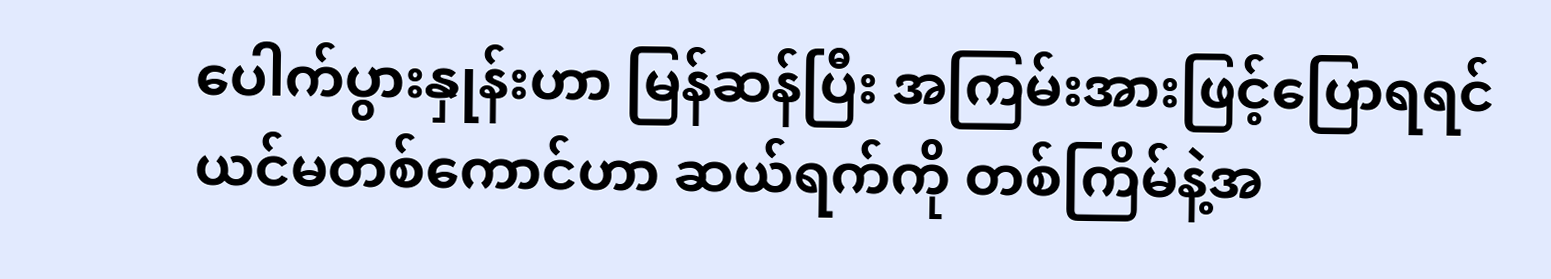ပေါက်ပွားနှုန်းဟာ မြန်ဆန်ပြီး အကြမ်းအားဖြင့်ပြောရရင် ယင်မတစ်ကောင်ဟာ ဆယ်ရက်ကို တစ်ကြိမ်နဲ့အ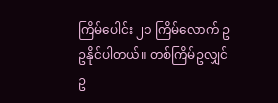ကြိမ်ပေါင်း ၂၁ ကြိမ်လောက် ဥ ဥနိုင်ပါတယ်။ တစ်ကြိမ်ဥလျှင် ဥ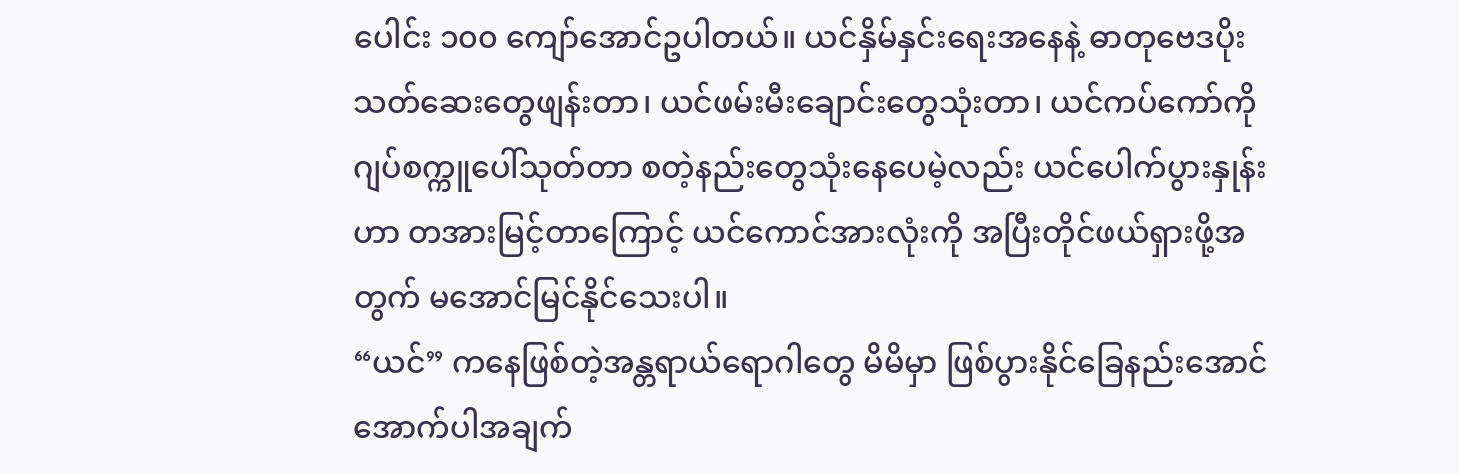ပေါင်း ၁၀၀ ကျော်အောင်ဥပါတယ်။ ယင်နှိမ်နှင်းရေးအနေနဲ့ ဓာတုဗေဒပိုးသတ်ဆေးတွေဖျန်းတာ၊ ယင်ဖမ်းမီးချောင်းတွေသုံးတာ၊ ယင်ကပ်ကော်ကို ဂျပ်စက္ကူပေါ်သုတ်တာ စတဲ့နည်းတွေသုံးနေပေမဲ့လည်း ယင်ပေါက်ပွားနှုန်းဟာ တအားမြင့်တာကြောင့် ယင်ကောင်အားလုံးကို အပြီးတိုင်ဖယ်ရှားဖို့အတွက် မအောင်မြင်နိုင်သေးပါ။
“ယင်” ကနေဖြစ်တဲ့အန္တရာယ်ရောဂါတွေ မိမိမှာ ဖြစ်ပွားနိုင်ခြေနည်းအောင် အောက်ပါအချက်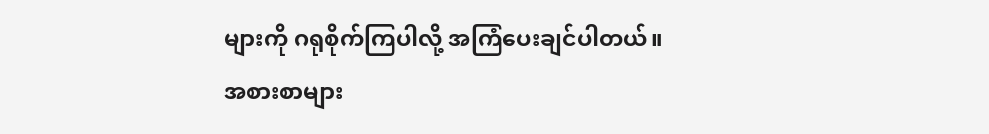များကို ဂရုစိုက်ကြပါလို့ အကြံပေးချင်ပါတယ်။
အစားစာများ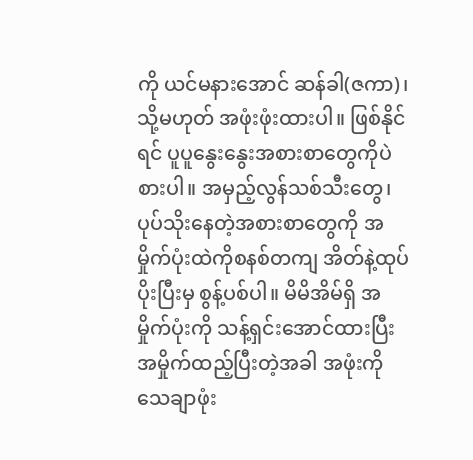ကို ယင်မနားအောင် ဆန်ခါ(ဇကာ)၊ သို့မဟုတ် အဖုံးဖုံးထားပါ။ ဖြစ်နိုင်ရင် ပူပူနွေးနွေးအစားစာတွေကိုပဲ စားပါ။ အမှည့်လွန်သစ်သီးတွေ၊ ပုပ်သိုးနေတဲ့အစားစာတွေကို အမှိုက်ပုံးထဲကိုစနစ်တကျ အိတ်နဲ့ထုပ်ပိုးပြီးမှ စွန့်ပစ်ပါ။ မိမိအိမ်ရှိ အမှိုက်ပုံးကို သန့်ရှင်းအောင်ထားပြီး အမှိုက်ထည့်ပြီးတဲ့အခါ အဖုံးကို သေချာဖုံး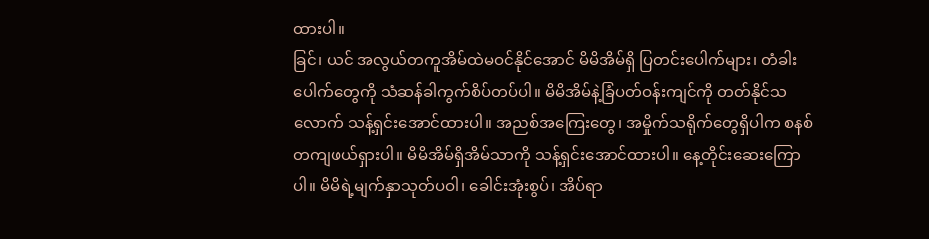ထားပါ။
ခြင်၊ ယင် အလွယ်တကူအိမ်ထဲမဝင်နိုင်အောင် မိမိအိမ်ရှိ ပြတင်းပေါက်များ၊ တံခါးပေါက်တွေကို သံဆန်ခါကွက်စိပ်တပ်ပါ။ မိမိအိမ်နဲ့ခြံပတ်ဝန်းကျင်ကို တတ်နိုင်သလောက် သန့်ရှင်းအောင်ထားပါ။ အညစ်အကြေးတွေ၊ အမှိုက်သရိုက်တွေရှိပါက စနစ်တကျဖယ်ရှားပါ။ မိမိအိမ်ရှိအိမ်သာကို သန့်ရှင်းအောင်ထားပါ။ နေ့တိုင်းဆေးကြောပါ။ မိမိရဲ့မျက်နှာသုတ်ပဝါ၊ ခေါင်းအုံးစွပ်၊ အိပ်ရာ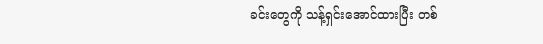ခင်းတွေကို သန့်ရှင်းအောင်ထားပြီး တစ်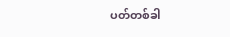ပတ်တစ်ခါ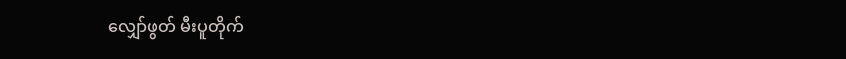လျှော်ဖွတ် မီးပူတိုက်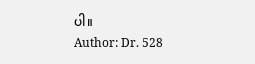ပါ။
Author: Dr. 528